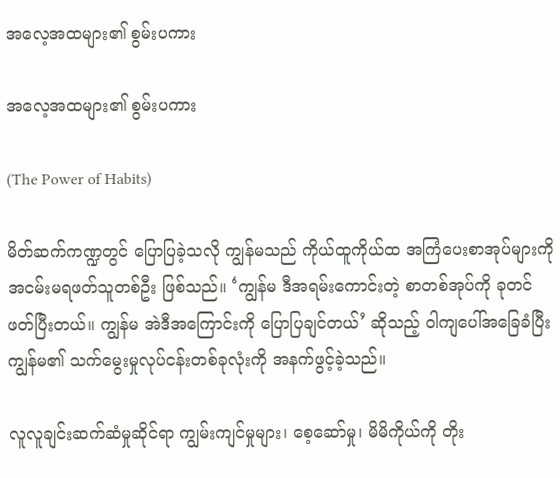အလေ့အထများ၏ စွမ်းပကား

အလေ့အထများ၏ စွမ်းပကား

(The Power of Habits)

မိတ်ဆက်ကဏ္ဍတွင် ပြောပြခဲ့သလို ကျွန်မသည် ကိုယ်ထူကိုယ်ထ အကြံပေးစာအုပ်များကို အငမ်းမရဖတ်သူတစ်ဦး ဖြစ်သည်။ ‘ကျွန်မ ဒီအရမ်းကောင်းတဲ့ စာတစ်အုပ်ကို ခုတင်ဖတ်ပြီးတယ်။ ကျွန်မ အဲဒီအကြောင်းကို ပြောပြချင်တယ်’ ဆိုသည့် ဝါကျပေါ်အခြေခံပြီး ကျွန်မ၏ သက်မွေးမှုလုပ်ငန်းတစ်ခုလုံးကို အနက်ဖွင့်ခဲ့သည်။

လူလူချင်းဆက်ဆံမှုဆိုင်ရာ ကျွမ်းကျင်မှုများ၊ စေ့ဆော်မှု၊ မိမိကိုယ်ကို တိုး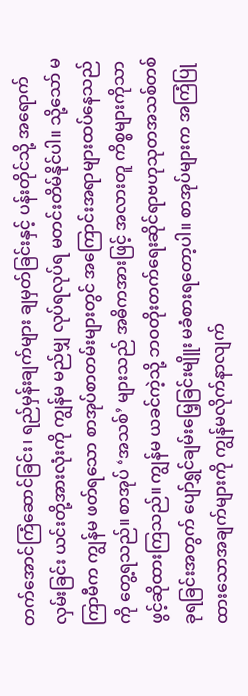တက်အောင်ကြံဆောင်ခြင်း၊ ရည်မှန်းချက်များ ချမှတ်ခြင်းနှင့် ပန်းတိုင်သို့ အရောက်လှမ်းခြင်း ယင်းတို့အားလုံးကို ကျွန်မ မည်မျှ လုပ်ရလုပ်ရ မတင်းတိမ်နိုင်ပါ။ သို့သော် မကြာမီက ကျွန်မ ဖတ်ရသော စာအုပ်စာတမ်းများတွင် အကြောင်းအရာများထပ်နေသည်ကို တွေ့ရသည်။ စာအုပ် ‘အသစ်’ များသည် အဓိကအားဖြင့် အလားတူ ကိစ္စများကိုသာ ဖွင့်ဆိုထားကြသည်။ ကျွန်မ ယခင်ကဲ့သို့ ဘဝတိုးတက်ရေးဆိုင်ရာဗဟုသုတအသစ်တစ်ခုရခြင်းအတွက် ပျော်ရွှင်ချမ်းမြေ့ခြင်းမျိူး မခံစားရတော့ပါ။ စာအုပ်များက အကြံပြုထားသောအချက်များကို ကျွန်မလိုက်နာလျက်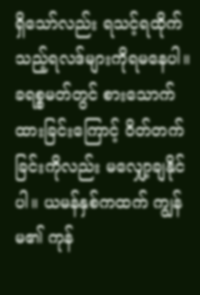ရှိသော်လည်း ရသင့်ရထိုက်သည့်ရလဒ်များကိုရမနေပါ။ ခရစ္စမတ်တွင် စားသောက်ထားခြင်းကြောင့် ဝိတ်တက်ခြင်းကိုလည်း မလျှော့ချနိုင်ပါ။ ယမန်နှစ်ကထက် ကျွန်မ၏ ကုန်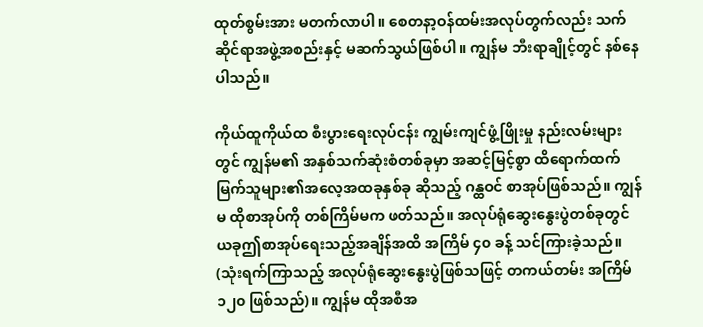ထုတ်စွမ်းအား မတက်လာပါ။ စေတနာ့ဝန်ထမ်းအလုပ်တွက်လည်း သက်ဆိုင်ရာအဖွဲ့အစည်းနှင့် မဆက်သွယ်ဖြစ်ပါ။ ကျွန်မ ဘီးရာချိုင့်တွင် နစ်နေပါသည်။

ကိုယ်ထူကိုယ်ထ စီးပွားရေးလုပ်ငန်း ကျွမ်းကျင်ဖွံ့ဖြိုးမှု နည်းလမ်းများတွင် ကျွန်မ၏ အနှစ်သက်ဆုံးစံတစ်ခုမှာ အဆင့်မြင့်စွာ ထိရောက်ထက်မြက်သူများ၏အလေ့အထခုနှစ်ခု ဆိုသည့် ဂန္ထဝင် စာအုပ်ဖြစ်သည်။ ကျွန်မ ထိုစာအုပ်ကို တစ်ကြိမ်မက ဖတ်သည်။ အလုပ်ရုံဆွေးနွေးပွဲတစ်ခုတွင် ယခုဤစာအုပ်ရေးသည့်အချိန်အထိ အကြိမ် ၄၀ ခန့် သင်ကြားခဲ့သည်။ (သုံးရက်ကြာသည့် အလုပ်ရုံဆွေးနွေးပွဲဖြစ်သဖြင့် တကယ်တမ်း အကြိမ် ၁၂၀ ဖြစ်သည်)။ ကျွန်မ ထိုအစီအ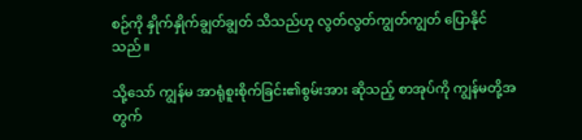စဉ်ကို နှိုက်နှိုက်ချွတ်ချွတ် သိသည်ဟု လွတ်လွတ်ကျွတ်ကျွတ် ပြောနိုင်သည်။

သို့သော် ကျွန်မ အာရုံစူးစိုက်ခြင်း၏စွမ်းအား ဆိုသည့် စာအုပ်ကို ကျွန်မတို့အတွက်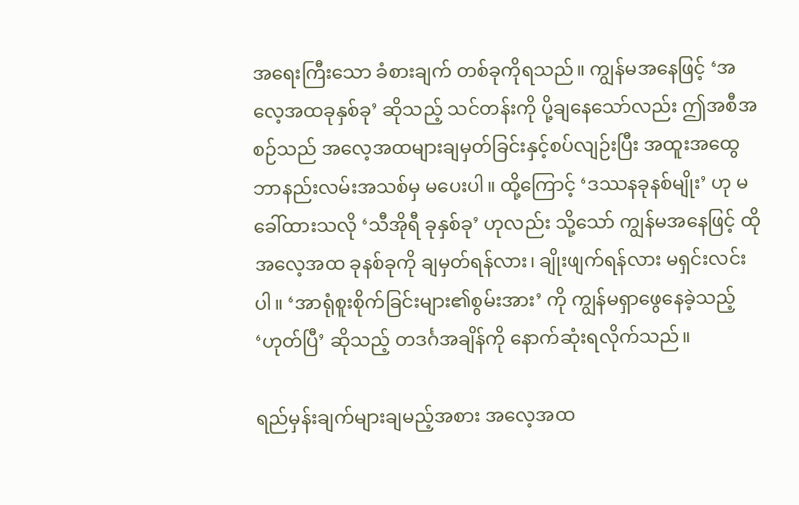အရေးကြီးသော ခံစားချက် တစ်ခုကိုရသည်။ ကျွန်မအနေဖြင့် ‘အလေ့အထခုနှစ်ခု’ ဆိုသည့် သင်တန်းကို ပို့ချနေသော်လည်း ဤအစီအစဉ်သည် အလေ့အထများချမှတ်ခြင်းနှင့်စပ်လျဉ်းပြီး အထူးအထွေ ဘာနည်းလမ်းအသစ်မှ မပေးပါ။ ထို့ကြောင့် ‘ဒဿနခုနစ်မျိုး’ ဟု မခေါ်ထားသလို ‘သီအိုရီ ခုနှစ်ခု’ ဟုလည်း သို့သော် ကျွန်မအနေဖြင့် ထိုအလေ့အထ ခုနစ်ခုကို ချမှတ်ရန်လား၊ ချိုးဖျက်ရန်လား မရှင်းလင်းပါ။ ‘အာရုံစူးစိုက်ခြင်းများ၏စွမ်းအား’ ကို ကျွန်မရှာဖွေနေခဲ့သည့် ‘ဟုတ်ပြီ’ ဆိုသည့် တဒင်္ဂအချိန်ကို နောက်ဆုံးရလိုက်သည်။

ရည်မှန်းချက်များချမည့်အစား အလေ့အထ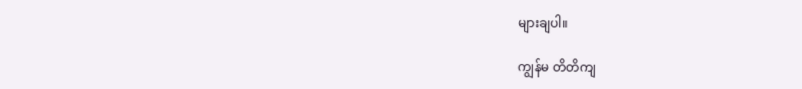များချပါ။

ကျွန်မ တိတိကျ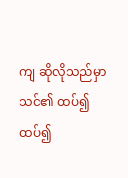ကျ ဆိုလိုသည်မှာ သင်၏ ထပ်၍ထပ်၍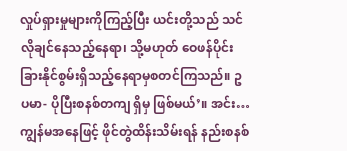လှုပ်ရှားမှုများကိုကြည့်ပြီး ယင်းတို့သည် သင်လိုချင်နေသည့်နေရာ၊ သို့မဟုတ် ဝေဖန်ပိုင်းခြားနိုင်စွမ်းရှိသည့်နေရာမှစတင်ကြသည်။ ဥပမာ- ပိုပြီးစနစ်တကျ ရှိမှ ဖြစ်မယ်’။ အင်း… ကျွန်မအနေဖြင့် ဖိုင်တွဲထိန်းသိမ်းရန် နည်းစနစ်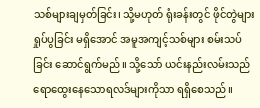သစ်များချမှတ်ခြင်း၊ သို့မဟုတ် ရုံးခန်းတွင် ဖိုင်တွဲများရှုပ်ပွခြင်း မရှိအောင် အမူအကျင့်သစ်များ စမ်းသပ်ခြင်း ဆောင်ရွက်မည်။ သို့သော် ယင်းနည်းလမ်းသည် ရောထွေးနေသောရလဒ်များကိုသာ ရရှိစေသည်။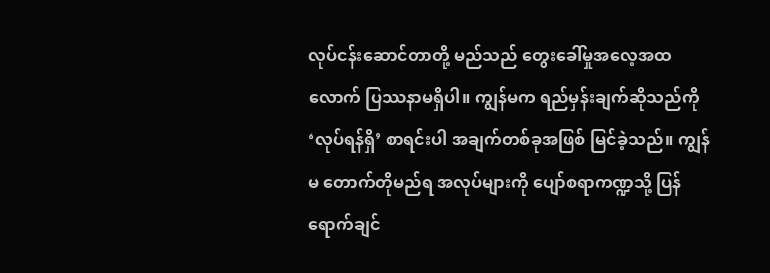လုပ်ငန်းဆောင်တာတို့ မည်သည် တွေးခေါ်မှုအလေ့အထလောက် ပြဿနာမရှိပါ။ ကျွန်မက ရည်မှန်းချက်ဆိုသည်ကို ‘လုပ်ရန်ရှိ’ စာရင်းပါ အချက်တစ်ခုအဖြစ် မြင်ခဲ့သည်။ ကျွန်မ တောက်တိုမည်ရ အလုပ်များကို ပျော်စရာကဏ္ဍသို့ ပြန်ရောက်ချင်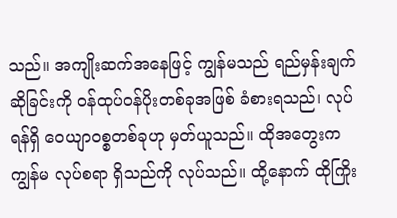သည်။ အကျိုးဆက်အနေဖြင့် ကျွန်မသည် ရည်မှန်းချက်ဆိုခြင်းကို ဝန်ထုပ်ဝန်ပိုးတစ်ခုအဖြစ် ခံစားရသည်၊ လုပ်ရန်ရှိ ဝေယျာဝစ္စတစ်ခုဟု မှတ်ယူသည်။ ထိုအတွေးက ကျွန်မ လုပ်စရာ ရှိသည်ကို လုပ်သည်။ ထို့နောက် ထိုကြိုး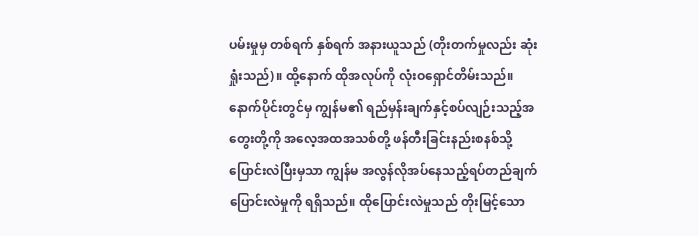ပမ်းမှုမှ တစ်ရက် နှစ်ရက် အနားယူသည် (တိုးတက်မှုလည်း ဆုံးရှုံးသည်)။ ထို့နောက် ထိုအလုပ်ကို လုံးဝရှောင်တိမ်းသည်။ နောက်ပိုင်းတွင်မှ ကျွန်မ၏ ရည်မှန်းချက်နှင့်စပ်လျဉ်းသည့်အတွေးတို့ကို အလေ့အထအသစ်တို့ ဖန်တီးခြင်းနည်းစနစ်သို့ ပြောင်းလဲပြီးမှသာ ကျွန်မ အလွန်လိုအပ်နေသည့်ရပ်တည်ချက်ပြောင်းလဲမှုကို ရရှိသည်။ ထိုပြောင်းလဲမှုသည် တိုးမြင့်သော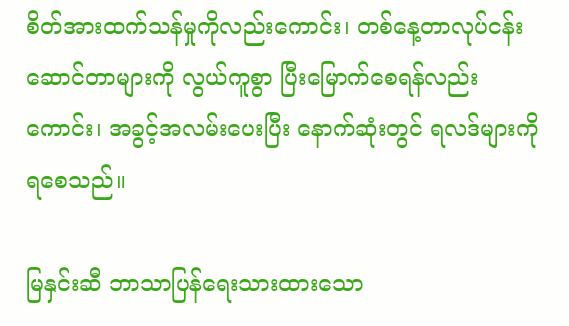စိတ်အားထက်သန်မှုကိုလည်းကောင်း၊ တစ်နေ့တာလုပ်ငန်းဆောင်တာများကို လွယ်ကူစွာ ပြီးမြောက်စေရန်လည်းကောင်း၊ အခွင့်အလမ်းပေးပြီး နောက်ဆုံးတွင် ရလဒ်များကို ရစေသည်။

မြနှင်းဆီ ဘာသာပြန်ရေးသားထားသော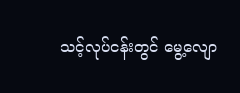သင့်လုပ်ငန်းတွင် မွေ့လျော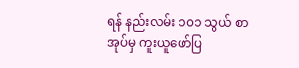ရန် နည်းလမ်း ၁၀၁ သွယ် စာအုပ်မှ ကူးယူဖော်ပြ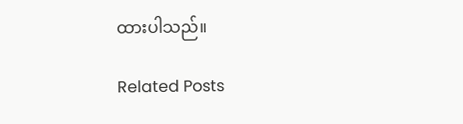ထားပါသည်။

Related Posts